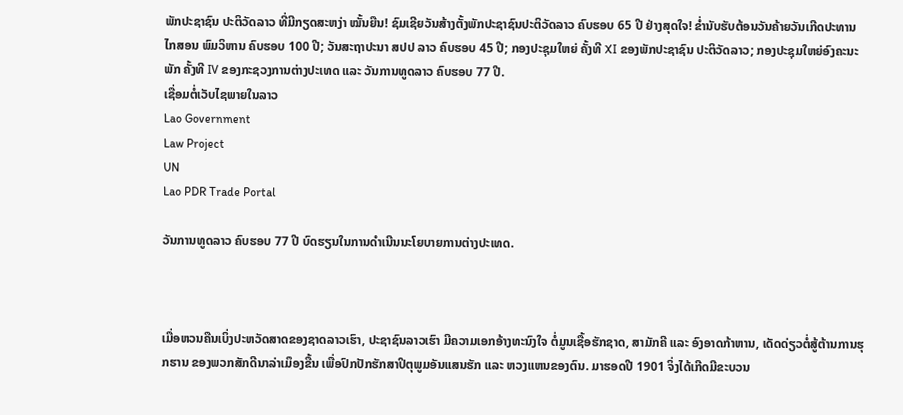ພັກປະຊາຊົນ ປະຕິວັດລາວ ທີ່ມີກຽດສະຫງ່າ ໝັ້ນຍືນ! ຊົມເຊີຍວັນສ້າງຕັ້ງພັກປະຊາຊົນປະຕິວັດລາວ ຄົບຮອບ 65 ປີ ຢ່າງສຸດໃຈ! ຂໍ່ານັບຮັບຕ້ອນວັນຄ້າຍວັນເກີດປະທານ ໄກສອນ ພົມວິຫານ ຄົບຮອບ 100 ປີ; ວັນສະຖາປະນາ ສປປ ລາວ ຄົບຮອບ 45 ປີ; ກອງປະຊຸມໃຫຍ່ ຄັ້ງທີ XI ຂອງພັກປະຊາຊົນ ປະຕິວັດລາວ; ກອງປະຊຸມໃຫຍ່ອົງຄະນະພັກ ຄັ້ງທີ IV ຂອງກະຊວງການຕ່າງປະເທດ ແລະ ວັນການທູດລາວ ຄົບຮອບ 77 ປີ.
ເຊື່ອມຕໍ່ເວັບໄຊພາຍໃນລາວ
Lao Government
Law Project
UN
Lao PDR Trade Portal

ວັນການທູດລາວ ຄົບຮອບ 77 ປີ ບົດຮຽນໃນການດຳເນີນນະໂຍບາຍການຕ່າງປະເທດ.



ເມື່ອຫວນຄືນເບິ່ງປະຫວັດສາດຂອງຊາດລາວເຮົາ, ປະຊາຊົນລາວເຮົາ ມີຄວາມເອກອ້າງທະນົງໃຈ ຕໍ່ມູນເຊື້ອຮັກຊາດ, ສາມັກຄີ ແລະ ອົງອາດກ້າຫານ, ເດັດດ່ຽວຕໍ່ສູ້ຕ້ານການຮຸກຮານ ຂອງພວກສັກດີນາລ່າເມຶອງຂື້ນ ເພື່ອປົກປັກຮັກສາປິຕຸພູມອັນແສນຮັກ ແລະ ຫວງແຫນຂອງຕົນ. ມາຮອດປີ 1901 ຈິ່ງໄດ້ເກີດມີຂະບວນ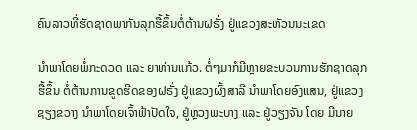ຄົນລາວທີ່ຮັດຊາດພາກັນລຸກຮື້ຂຶ້ນຕໍ່ຕ້ານຝຣັ່ງ ຢູ່ແຂວງສະຫັວນນະເຂດ

ນຳພາໂດຍພໍ່ກະດວດ ແລະ ຍາທ່ານແກ້ວ. ຕໍ່ໆມາກໍມີຫຼາຍຂະບວນການຮັກຊາດລຸກຮື້ຂຶ້ນ ຕໍ່ຕ້ານການຂູດຮີດຂອງຝຣັ່ງ ຢູ່ແຂວງຜົ້ງສາລີ ນຳພາໂດຍອົງແສນ, ຢູ່ແຂວງຊຽງຂວາງ ນຳພາໂດຍເຈົ້າຟ້າປັດໃຈ, ຢູ່ຫຼວງພະບາງ ແລະ ຢູ່ວຽງຈັນ ໂດຍ ມີນາຍ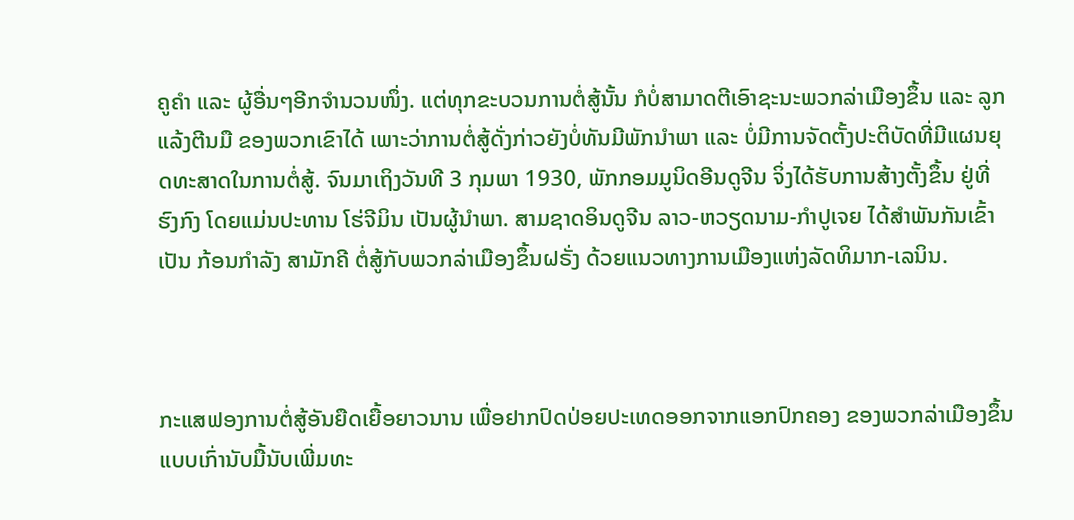ຄູຄຳ ແລະ ຜູ້ອື່ນໆອີກຈຳນວນໜຶ່ງ. ແຕ່ທຸກຂະບວນການຕໍ່ສູ້ນັ້ນ ກໍບໍ່ສາມາດຕີເອົາຊະນະພວກລ່າເມືອງຂຶ້ນ ແລະ ລູກແລ້ງຕີນມື ຂອງພວກເຂົາໄດ້ ເພາະວ່າການຕໍ່ສູ້ດັ່ງກ່າວຍັງບໍ່ທັນມີພັກນຳພາ ແລະ ບໍ່ມີການຈັດຕັ້ງປະຕິບັດທີ່ມີແຜນຍຸດທະສາດໃນການຕໍ່ສູ້. ຈົນມາເຖິງວັນທີ 3 ກຸມພາ 1930, ພັກກອມມູນິດອີນດູຈີນ ຈິ່ງໄດ້ຮັບການສ້າງຕັ້ງຂຶ້ນ ຢູ່ທີ່ ຮົງກົງ ໂດຍແມ່ນປະທານ ໂຮ່ຈີມິນ ເປັນຜູ້ນຳພາ. ສາມຊາດອິນດູຈີນ ລາວ-ຫວຽດນາມ-ກຳປູເຈຍ ໄດ້ສຳພັນກັນເຂົ້າເປັນ ກ້ອນກຳລັງ ສາມັກຄີ ຕໍ່ສູ້ກັບພວກລ່າເມືອງຂຶ້ນຝຣັ່ງ ດ້ວຍແນວທາງການເມືອງແຫ່ງລັດທິມາກ-ເລນິນ.



ກະແສຟອງການຕໍ່ສູ້ອັນຍືດເຍື້ອຍາວນານ ເພື່ອຢາກປົດປ່ອຍປະເທດອອກຈາກແອກປົກຄອງ ຂອງພວກລ່າເມືອງຂຶ້ນແບບເກົ່ານັບມື້ນັບເພີ່ມທະ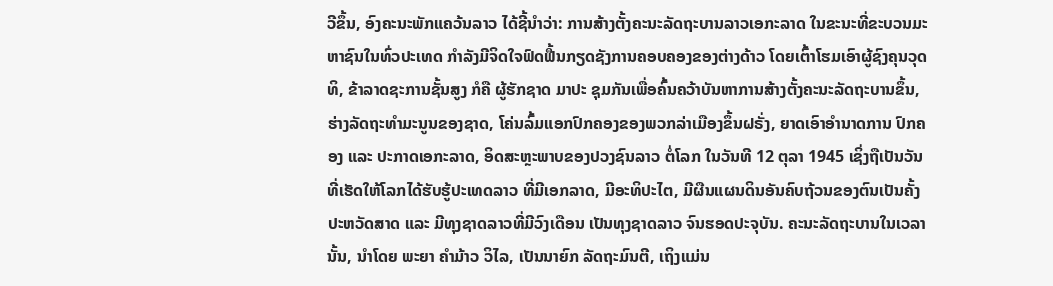ວີຂຶ້ນ, ອົງຄະນະພັກແຄວ້ນລາວ ໄດ້ຊີ້ນໍາວ່າ: ການສ້າງຕັ້ງຄະນະລັດຖະບານລາວເອກະລາດ ໃນຂະນະທີ່ຂະບວນມະຫາຊົນໃນທົ່ວປະເທດ ກໍາລັງມີຈິດໃຈຟົດຟື້ນກຽດຊັງການຄອບຄອງຂອງຕ່າງດ້າວ ໂດຍເຕົ້າໂຮມເອົາຜູ້ຊົງຄຸນວຸດທິ, ຂ້າລາດຊະການຊັ້ນສູງ ກໍຄື ຜູ້ຮັກຊາດ ມາປະ ຊຸມກັນເພື່ອຄົ້ນຄວ້າບັນຫາການສ້າງຕັ້ງຄະນະລັດຖະບານຂຶ້ນ, ຮ່າງລັດຖະທໍາມະນູນຂອງຊາດ, ໂຄ່ນລົ້ມແອກປົກຄອງຂອງພວກລ່າເມືອງຂຶ້ນຝຣັ່ງ, ຍາດເອົາອໍານາດການ ປົກຄອງ ແລະ ປະກາດເອກະລາດ, ອິດສະຫຼະພາບຂອງປວງຊົນລາວ ຕໍ່ໂລກ ໃນວັນທີ 12 ຕຸລາ 1945 ເຊິ່ງຖືເປັນວັນທີ່ເຮັດໃຫ້ໂລກໄດ້ຮັບຮູ້ປະເທດລາວ ທີ່ມີເອກລາດ, ມີອະທິປະໄຕ, ມີຜືນແຜນດິນອັນຄົບຖ້ວນຂອງຕົນເປັນຄັ້ງປະຫວັດສາດ ແລະ ມີທຸງຊາດລາວທີ່ມີວົງເດືອນ ເປັນທຸງຊາດລາວ ຈົນຮອດປະຈຸບັນ. ຄະນະລັດຖະບານໃນເວລານັ້ນ, ນໍາໂດຍ ພະຍາ ຄໍາມ້າວ ວິໄລ, ເປັນນາຍົກ ລັດຖະມົນຕີ, ເຖິງແມ່ນ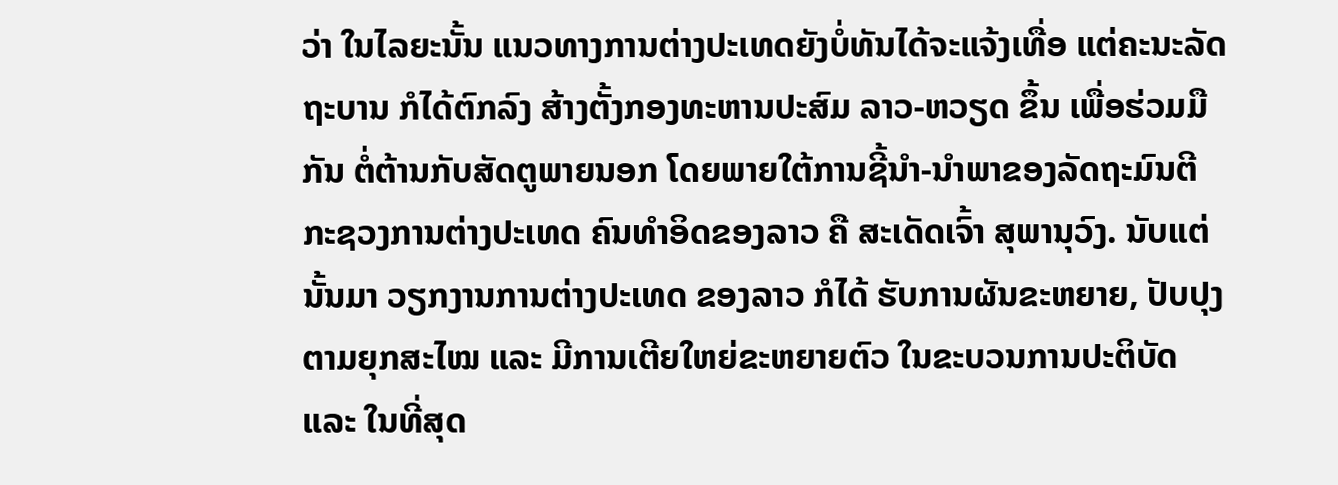ວ່າ ໃນໄລຍະນັ້ນ ແນວທາງການຕ່າງປະເທດຍັງບໍ່ທັນໄດ້ຈະແຈ້ງເທື່ອ ແຕ່ຄະນະລັດຖະບານ ກໍໄດ້ຕົກລົງ ສ້າງຕັ້ງກອງທະຫານປະສົມ ລາວ-ຫວຽດ ຂຶ້ນ ເພື່ອຮ່ວມມືກັນ ຕໍ່ຕ້ານກັບສັດຕູພາຍນອກ ໂດຍພາຍໃຕ້ການຊີ້ນໍາ-ນໍາພາຂອງລັດຖະມົນຕີກະຊວງການຕ່າງປະເທດ ຄົນທໍາອິດຂອງລາວ ຄື ສະເດັດເຈົ້າ ສຸພານຸວົງ. ນັບແຕ່ນັ້ນມາ ວຽກງານການຕ່າງປະເທດ ຂອງລາວ ກໍໄດ້ ຮັບການຜັນຂະຫຍາຍ, ປັບປຸງຕາມຍຸກສະໄໝ ແລະ ມີການເຕີຍໃຫຍ່ຂະຫຍາຍຕົວ ໃນຂະບວນການປະຕິບັດ ແລະ ໃນທີ່ສຸດ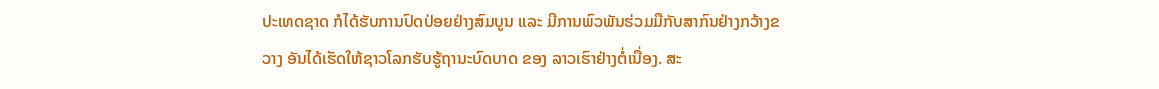ປະເທດຊາດ ກໍໄດ້ຮັບການປົດປ່ອຍຢ່າງສົມບູນ ແລະ ມີການພົວພັນຮ່ວມມືກັບສາກົນຢ່າງກວ້າງຂວາງ ອັນໄດ້ເຮັດໃຫ້ຊາວໂລກຮັບຮູ້ຖານະບົດບາດ ຂອງ ລາວເຮົາຢ່າງຕໍ່ເນື່ອງ. ສະ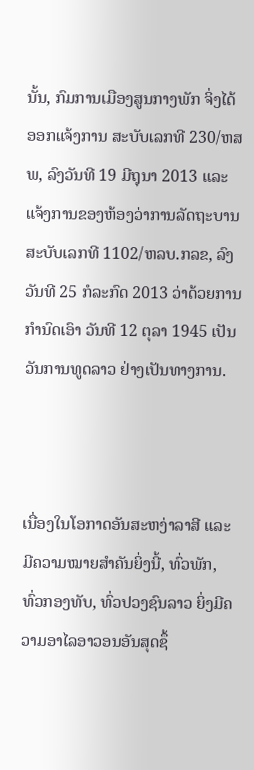ນັ້ນ, ກົມການເມືອງສູນກາງພັກ ຈິ່ງໄດ້ອອກແຈ້ງການ ສະບັບເລກທີ 230/ຫສພ, ລົງວັນທີ 19 ມີຖຸນາ 2013 ແລະ ແຈ້ງການຂອງຫ້ອງວ່າການລັດຖະບານ ສະບັບເລກທີ 1102/ຫລບ.ກລຂ, ລົງວັນທີ 25 ກໍລະກົດ 2013 ວ່າດ້ວຍການກໍານົດເອົາ ວັນທີ 12 ຕຸລາ 1945 ເປັນ ວັນການທູດລາວ ຢ່າງເປັນທາງການ.



ເນື່ອງໃນໂອກາດອັນສະຫງ່າລາສີ ແລະ ມີຄວາມໝາຍສໍາຄັນຍິ່ງນີ້, ທົ່ວພັກ, ທົ່ວກອງທັບ, ທົ່ວປວງຊົນລາວ ຍິ່ງມີຄວາມອາໄລອາວອນອັນສຸດຊຶ້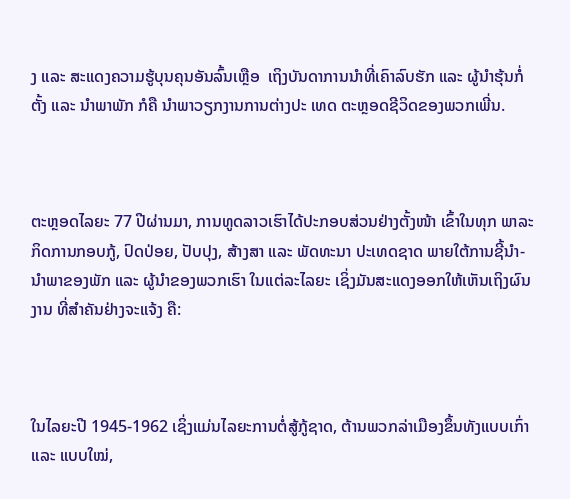ງ ແລະ ສະແດງຄວາມຮູ້ບຸນຄຸນອັນລົ້ນເຫຼືອ  ເຖິງບັນດາການນໍາທີ່ເຄົາລົບຮັກ ແລະ ຜູ້ນໍາຮຸ້ນກໍ່ຕັ້ງ ແລະ ນໍາພາພັກ ກໍຄື ນໍາພາວຽກງານການຕ່າງປະ ເທດ ຕະຫຼອດຊີວິດຂອງພວກເພີ່ນ.



ຕະຫຼອດໄລຍະ 77 ປີຜ່ານມາ, ການທູດລາວເຮົາໄດ້ປະກອບສ່ວນຢ່າງຕັ້ງໜ້າ ເຂົ້າໃນທຸກ ພາລະກິດການກອບກູ້, ປົດປ່ອຍ, ປັບປຸງ, ສ້າງສາ ແລະ ພັດທະນາ ປະເທດຊາດ ພາຍໃຕ້ການຊີ້ນໍາ-ນໍາພາຂອງພັກ ແລະ ຜູ້ນໍາຂອງພວກເຮົາ ໃນແຕ່ລະໄລຍະ ເຊິ່ງມັນສະແດງອອກໃຫ້ເຫັນເຖິງຜົນງານ ທີ່ສໍາຄັນຢ່າງຈະແຈ້ງ ຄື:



ໃນໄລຍະປີ 1945-1962 ເຊິ່ງແມ່ນໄລຍະການຕໍ່ສູ້ກູ້ຊາດ, ຕ້ານພວກລ່າເມືອງຂຶ້ນທັງແບບເກົ່າ ແລະ ແບບໃໝ່,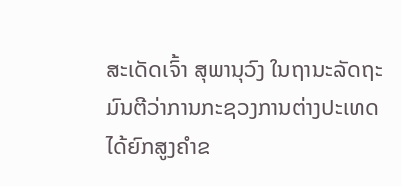ສະເດັດເຈົ້າ ສຸພານຸວົງ ໃນຖານະລັດຖະມົນຕີວ່າການກະຊວງການຕ່າງປະເທດ ໄດ້ຍົກສູງຄໍາຂ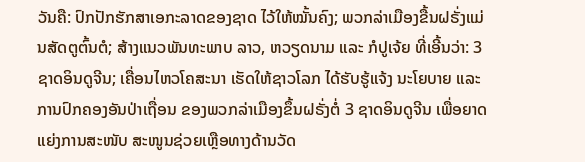ວັນຄື: ປົກປັກຮັກສາເອກະລາດຂອງຊາດ ໄວ້ໃຫ້ໝັ້ນຄົງ; ພວກລ່າເມືອງຂື້ນຝຣັ່ງແມ່ນສັດຕູຕົ້ນຕໍ; ສ້າງແນວພັນທະພາບ ລາວ, ຫວຽດນາມ ແລະ ກໍປູເຈ້ຍ ທີ່ເອີ້ນວ່າ: 3 ຊາດອິນດູຈີນ; ເຄື່ອນໄຫວໂຄສະນາ ເຮັດໃຫ້ຊາວໂລກ ໄດ້ຮັບຮູ້ແຈ້ງ ນະໂຍບາຍ ແລະ ການປົກຄອງອັນປ່າເຖື່ອນ ຂອງພວກລ່າເມືອງຂຶ້ນຝຣັ່ງຕໍ່ 3 ຊາດອິນດູຈີນ ເພື່ອຍາດແຍ່ງການສະໜັບ ສະໜູນຊ່ວຍເຫຼືອທາງດ້ານວັດ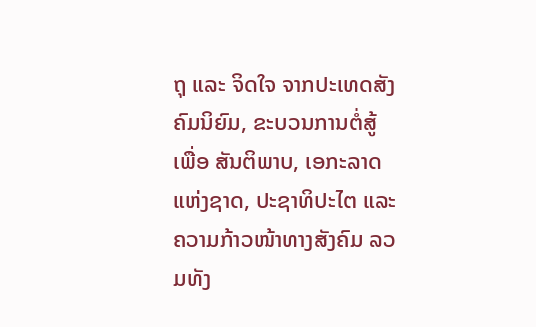ຖຸ ແລະ ຈິດໃຈ ຈາກປະເທດສັງຄົມນິຍົມ, ຂະບວນການຕໍ່ສູ້ເພື່ອ ສັນຕິພາບ, ເອກະລາດແຫ່ງຊາດ, ປະຊາທິປະໄຕ ແລະ ຄວາມກ້າວໜ້າທາງສັງຄົມ ລວມທັງ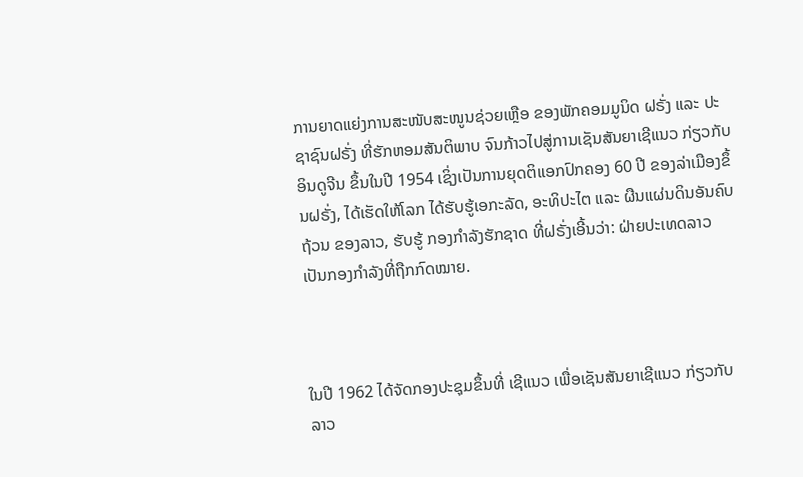ການຍາດແຍ່ງການສະໜັບສະໜູນຊ່ວຍເຫຼືອ ຂອງພັກຄອມມູນິດ ຝຣັ່ງ ແລະ ປະຊາຊົນຝຣັ່ງ ທີ່ຮັກຫອມສັນຕິພາບ ຈົນກ້າວໄປສູ່ການເຊັນສັນຍາເຊີແນວ ກ່ຽວກັບ ອິນດູຈີນ ຂຶ້ນໃນປີ 1954 ເຊິ່ງເປັນການຍຸດຕິແອກປົກຄອງ 60 ປີ ຂອງລ່າເມືອງຂຶ້ນຝຣັ່ງ, ໄດ້ເຮັດໃຫ້ໂລກ ໄດ້ຮັບຮູ້ເອກະລັດ, ອະທິປະໄຕ ແລະ ຜືນແຜ່ນດິນອັນຄົບຖ້ວນ ຂອງລາວ, ຮັບຮູ້ ກອງກໍາລັງຮັກຊາດ ທີ່ຝຣັ່ງເອີ້ນວ່າ: ຝ່າຍປະເທດລາວ ເປັນກອງກໍາລັງທີ່ຖືກກົດໝາຍ.



ໃນປີ 1962 ໄດ້ຈັດກອງປະຊຸມຂຶ້ນທີ່ ເຊີແນວ ເພື່ອເຊັນສັນຍາເຊີແນວ ກ່ຽວກັບ ລາວ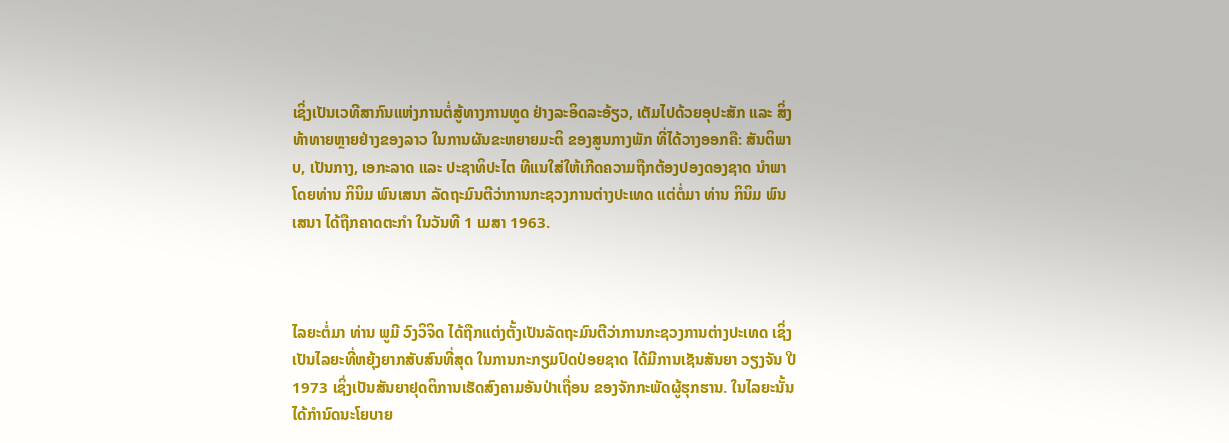ເຊິ່ງເປັນເວທີສາກົນແຫ່ງການຕໍ່ສູ້ທາງການທູດ ຢ່າງລະອິດລະອ້ຽວ, ເຕັມໄປດ້ວຍອຸປະສັກ ແລະ ສິ່ງທ້າທາຍຫຼາຍຢ່າງຂອງລາວ ໃນການຜັນຂະຫຍາຍມະຕິ ຂອງສູນກາງພັກ ທີ່ໄດ້ວາງອອກຄື: ສັນຕິພາບ, ເປັນກາງ, ເອກະລາດ ແລະ ປະຊາທິປະໄຕ ທີແນໃສ່ໃຫ້ເກີດຄວາມຖືກຕ້ອງປອງດອງຊາດ ນຳພາໂດຍທ່ານ ກິນິມ ພົນເສນາ ລັດຖະມົນຕີວ່າການກະຊວງການຕ່າງປະເທດ ແຕ່ຕໍ່ມາ ທ່ານ ກິນິມ ພົນເສນາ ໄດ້ຖືກຄາດຕະກໍາ ໃນວັນທີ 1 ເມສາ 1963.



ໄລຍະຕໍ່ມາ ທ່ານ ພູມີ ວົງວິຈິດ ໄດ້ຖືກແຕ່ງຕັ້ງເປັນລັດຖະມົນຕີວ່າການກະຊວງການຕ່າງປະເທດ ເຊິ່ງເປັນໄລຍະທີ່ຫຍຸ້ງຍາກສັບສົນທີ່ສຸດ ໃນການກະກຽມປົດປ່ອຍຊາດ ໄດ້ມີການເຊັນສັນຍາ ວຽງຈັນ ປີ 1973 ເຊິ່ງເປັນສັນຍາຢຸດຕິການເຮັດສົງຄາມອັນປ່າເຖື່ອນ ຂອງຈັກກະພັດຜູ້ຮຸກຮານ. ໃນໄລຍະນັ້ນ ໄດ້ກໍານົດນະໂຍບາຍ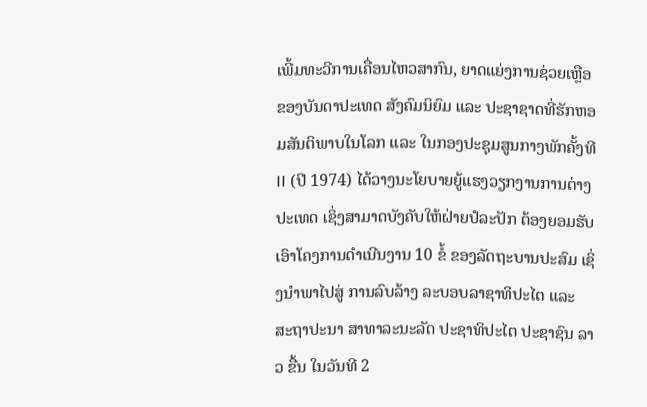ເພີ້ມທະວີການເຄື່ອນໄຫວສາກົນ, ຍາດແຍ່ງການຊ່ວຍເຫຼືອຂອງບັນດາປະເທດ ສັງຄົມນິຍົມ ແລະ ປະຊາຊາດທີ່ຮັກຫອມສັນຕິພາບໃນໂລກ ແລະ ໃນກອງປະຊຸມສູນກາງພັກຄັ້ງທີ II (ປີ 1974) ໄດ້ວາງນະໂຍບາຍຍູ້ແຮງວຽກງານການຕ່າງປະເທດ ເຊິ່ງສາມາດບັງຄັບໃຫ້ຝ່າຍປໍລະປັກ ຕ້ອງຍອມຮັບເອົາໂຄງການດໍາເນີນງານ 10 ຂໍ້ ຂອງລັດຖະບານປະສົມ ເຊິ່ງນໍາພາໄປສູ່ ການລົບລ້າງ ລະບອບລາຊາທິປະໄຕ ແລະ ສະຖາປະນາ ສາທາລະນະລັດ ປະຊາທິປະໄຕ ປະຊາຊົນ ລາວ ຂື້ນ ໃນວັນທີ 2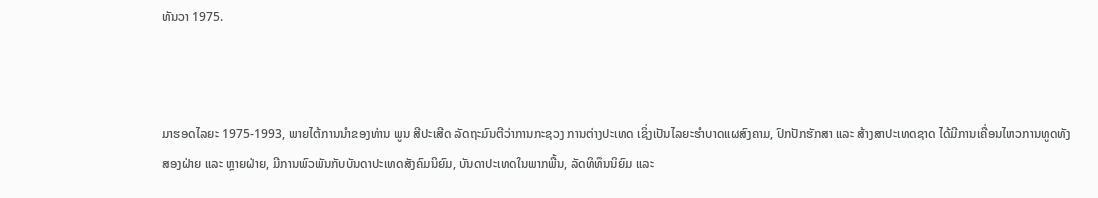ທັນວາ 1975.



ມາຮອດໄລຍະ 1975-1993, ພາຍໄຕ້ການນຳຂອງທ່ານ ພູນ ສີປະເສີດ ລັດຖະມົນຕີວ່າການກະຊວງ ການຕ່າງປະເທດ ເຊິ່ງເປັນໄລຍະຮໍາບາດແຜສົງຄາມ, ປົກປັກຮັກສາ ແລະ ສ້າງສາປະເທດຊາດ ໄດ້ມີການເຄື່ອນໄຫວການທູດທັງສອງຝ່າຍ ແລະ ຫຼາຍຝ່າຍ, ມີການພົວພັນກັບບັນດາປະເທດສັງຄົມນິຍົມ, ບັນດາປະເທດໃນພາກພື້ນ, ລັດທິທຶນນິຍົມ ແລະ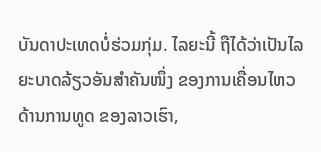ບັນດາປະເທດບໍ່ຮ່ວມກຸ່ມ. ໄລຍະນີ້ ຖືໄດ້ວ່າເປັນໄລຍະບາດລ້ຽວອັນສໍາຄັນໜຶ່ງ ຂອງການເຄື່ອນໄຫວດ້ານການທູດ ຂອງລາວເຮົາ,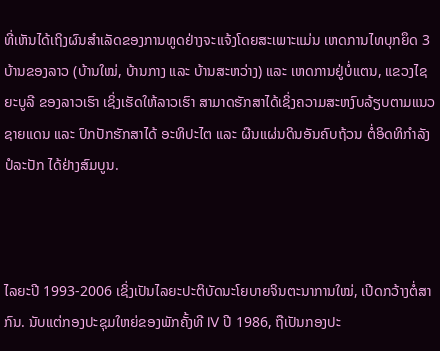ທີ່ເຫັນໄດ້ເຖິງຜົນສໍາເລັດຂອງການທູດຢ່າງຈະແຈ້ງໂດຍສະເພາະແມ່ນ ເຫດການໄທບຸກຍຶດ 3 ບ້ານຂອງລາວ (ບ້ານໃໝ່, ບ້ານກາງ ແລະ ບ້ານສະຫວ່າງ) ແລະ ເຫດການຢູ່ບໍ່ແຕນ, ແຂວງໄຊຍະບູລີ ຂອງລາວເຮົາ ເຊິ່ງເຮັດໃຫ້ລາວເຮົາ ສາມາດຮັກສາໄດ້ເຊິ່ງຄວາມສະຫງົບລ້ຽບຕາມແນວຊາຍແດນ ແລະ ປົກປັກຮັກສາໄດ້ ອະທິປະໄຕ ແລະ ຜືນແຜ່ນດິນອັນຄົບຖ້ວນ ຕໍ່ອິດທິກໍາລັງປໍລະປັກ ໄດ້ຢ່າງສົມບູນ.



ໄລຍະປີ 1993-2006 ເຊິ່ງເປັນໄລຍະປະຕິບັດນະໂຍບາຍຈິນຕະນາການໃໝ່, ເປີດກວ້າງຕໍ່ສາກົນ. ນັບແຕ່ກອງປະຊຸມໃຫຍ່ຂອງພັກຄັ້ງທີ IV ປີ 1986, ຖືເປັນກອງປະ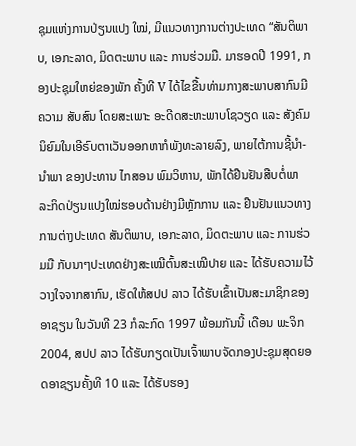ຊຸມແຫ່ງການປ່ຽນແປງ ໃໝ່, ມີແນວທາງການຕ່າງປະເທດ “ສັນຕິພາບ, ເອກະລາດ, ມິດຕະພາບ ແລະ ການຮ່ວມມື. ມາຮອດປີ 1991, ກອງປະຊຸມໃຫຍ່ຂອງພັກ ຄັ້ງທີ V ໄດ້ໄຂຂື້ນທ່າມກາງສະພາບສາກົນມີຄວາມ ສັບສົນ ໂດຍສະເພາະ ອະດີດສະຫະພາບໂຊວຽດ ແລະ ສັງຄົມນິຍົມໃນເອີຣົບຕາເວັນອອກຫາກໍພັງທະລາຍລົງ, ພາຍໄຕ້ການຊີ້ນໍາ-ນໍາພາ ຂອງປະທານ ໄກສອນ ພົມວິຫານ, ພັກໄດ້ຢືນຢັນສືບຕໍ່ພາ ລະກິດປ່ຽນແປງໃໝ່ຮອບດ້ານຢ່າງມີຫຼັກການ ແລະ ຢືນຢັນແນວທາງການຕ່າງປະເທດ ສັນຕິພາບ, ເອກະລາດ, ມິດຕະພາບ ແລະ ການຮ່ວມມື ກັບນາໆປະເທດຢ່າງສະເໝີຕົ້ນສະເໝີປາຍ ແລະ ໄດ້ຮັບຄວາມໄວ້ວາງໃຈຈາກສາກົນ, ເຮັດໃຫ້ສປປ ລາວ ໄດ້ຮັບເຂົ້າເປັນສະມາຊິກຂອງອາຊຽນ ໃນວັນທີ 23 ກໍລະກົດ 1997 ພ້ອມກັນນີ້ ເດືອນ ພະຈິກ 2004, ສປປ ລາວ ໄດ້ຮັບກຽດເປັນເຈົ້າພາບຈັດກອງປະຊຸມສຸດຍອດອາຊຽນຄັ້ງທີ 10 ແລະ ໄດ້ຮັບຮອງ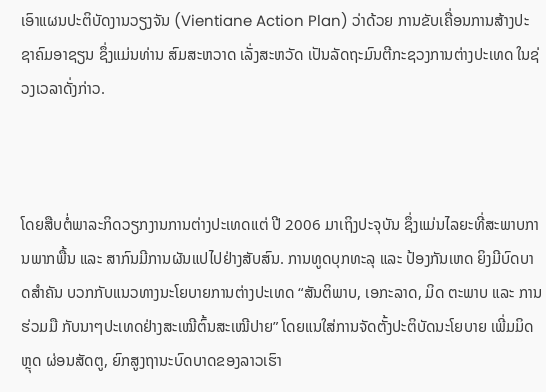ເອົາແຜນປະຕິບັດງານວຽງຈັນ (Vientiane Action Plan) ວ່າດ້ວຍ ການຂັບເຄື່ອນການສ້າງປະຊາຄົມອາຊຽນ ຊຶ່ງແມ່ນທ່ານ ສົມສະຫວາດ ເລັ່ງສະຫວັດ ເປັນລັດຖະມົນຕີກະຊວງການຕ່າງປະເທດ ໃນຊ່ວງເວລາດັ່ງກ່າວ.



ໂດຍສືບຕໍ່ພາລະກິດວຽກງານການຕ່າງປະເທດແຕ່ ປີ 2006 ມາເຖິງປະຈຸບັນ ຊຶ່ງແມ່ນໄລຍະທີ່ສະພາບການພາກພື້ນ ແລະ ສາກົນມີການຜັນແປໄປຢ່າງສັບສົນ. ການທູດບຸກທະລຸ ແລະ ປ້ອງກັນເຫດ ຍິງມີບົດບາດສຳຄັນ ບວກກັບແນວທາງນະໂຍບາຍການຕ່າງປະເທດ “ສັນຕິພາບ, ເອກະລາດ, ມິດ ຕະພາບ ແລະ ການຮ່ວມມື ກັບນາໆປະເທດຢ່າງສະເໝີຕົ້ນສະເໝີປາຍ” ໂດຍແນໃສ່ການຈັດຕັ້ງປະຕິບັດນະໂຍບາຍ ເພີ່ມມິດຫຼຸດ ຜ່ອນສັດຕູ, ຍົກສູງຖານະບົດບາດຂອງລາວເຮົາ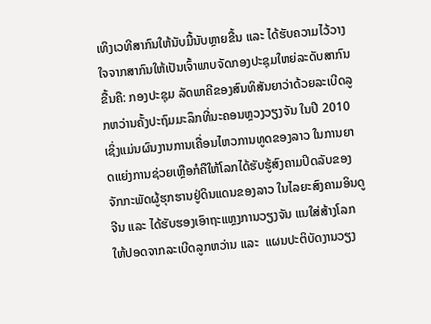ເທິງເວທີສາກົນໃຫ້ນັບມື້ນັບຫຼາຍຂື້ນ ແລະ ໄດ້ຮັບຄວາມໄວ້ວາງໃຈຈາກສາກົນໃຫ້ເປັນເຈົ້າພາບຈັດກອງປະຊຸມໃຫຍ່ລະດັບສາກົນຂື້ນຄື: ກອງປະຊຸມ ລັດພາຄີຂອງສົນທິສັນຍາວ່າດ້ວຍລະເບີດລູກຫວ່ານຄັ້ງປະຖົມມະລຶກທີ່ນະຄອນຫຼວງວຽງຈັນ ໃນປີ 2010 ເຊິ່ງແມ່ນຜົນງານການເຄື່ອນໄຫວການທູດຂອງລາວ ໃນການຍາດແຍ່ງການຊ່ວຍເຫຼືອກໍຄືໃຫ້ໂລກໄດ້ຮັບຮູ້ສົງຄາມປິດລັບຂອງຈັກກະພັດຜູ້ຮຸກຮານຢູ່ດິນແດນຂອງລາວ ໃນໄລຍະສົງຄາມອິນດູ ຈີນ ແລະ ໄດ້ຮັບຮອງເອົາຖະແຫຼງການວຽງຈັນ ແນໃສ່ສ້າງໂລກໃຫ້ປອດຈາກລະເບີດລູກຫວ່ານ ແລະ  ແຜນປະຕິບັດງານວຽງ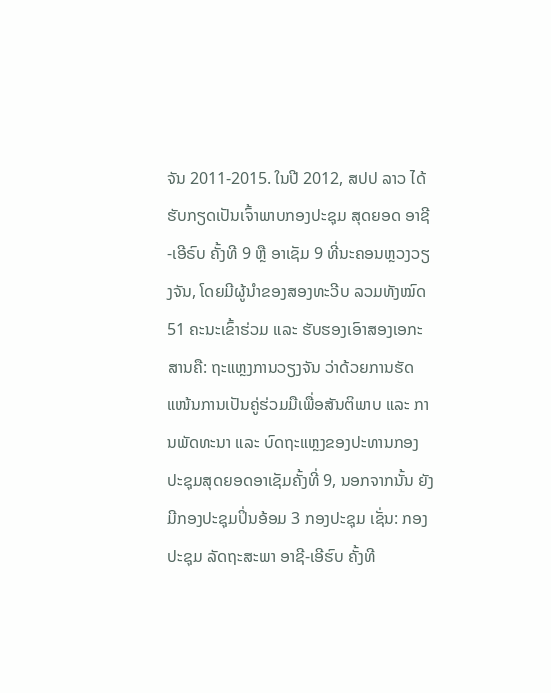ຈັນ 2011-2015. ໃນປີ 2012, ສປປ ລາວ ໄດ້ຮັບກຽດເປັນເຈົ້າພາບກອງປະຊຸມ ສຸດຍອດ ອາຊີ-ເອີຣົບ ຄັ້ງທີ 9 ຫຼື ອາເຊັມ 9 ທີ່ນະຄອນຫຼວງວຽງຈັນ, ໂດຍມີຜູ້ນຳຂອງສອງທະວີບ ລວມທັງໝົດ 51 ຄະນະເຂົ້າຮ່ວມ ແລະ ຮັບຮອງເອົາສອງເອກະສານຄື: ຖະແຫຼງການວຽງຈັນ ວ່າດ້ວຍການຮັດແໜ້ນການເປັນຄູ່ຮ່ວມມືເພື່ອສັນຕິພາບ ແລະ ການພັດທະນາ ແລະ ບົດຖະແຫຼງຂອງປະທານກອງປະຊຸມສຸດຍອດອາເຊັມຄັ້ງທີ່ 9, ນອກຈາກນັ້ນ ຍັງມີກອງປະຊຸມປິ່ນອ້ອມ 3 ກອງປະຊຸມ ເຊັ່ນ: ກອງປະຊຸມ ລັດຖະສະພາ ອາຊີ-ເອີຮົບ ຄັ້ງທີ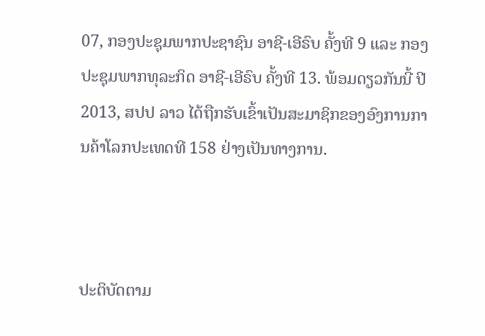07, ກອງປະຊຸມພາກປະຊາຊົນ ອາຊີ-ເອີຣົບ ຄັ້ງທີ 9 ແລະ ກອງປະຊຸມພາກທຸລະກິດ ອາຊີ-ເອີຣົບ ຄັ້ງທີ 13. ພ້ອມດຽວກັນນີ້ ປີ 2013, ສປປ ລາວ ໄດ້ຖືກຮັບເຂົ້າເປັນສະມາຊິກຂອງອົງການການຄ້າໂລກປະເທດທີ 158 ຢ່າງເປັນທາງການ.



ປະຕິບັດຕາມ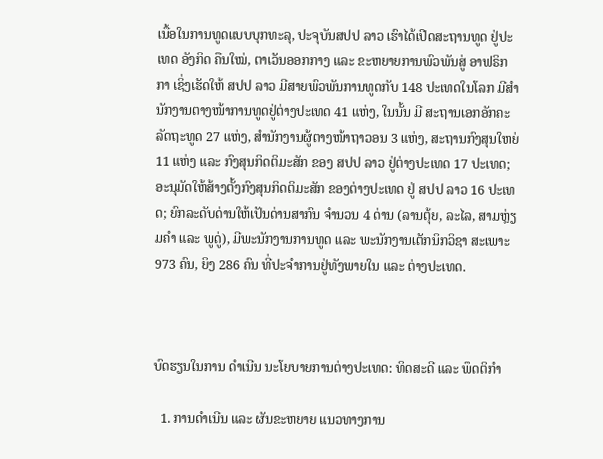ເນື້ອໃນການທູດແບບບຸກທະລຸ, ປະຈຸບັນສປປ ລາວ ເຮົາໄດ້ເປີດສະຖານທູດ ຢູ່ປະເທດ ອັງກິດ ຄືນໃໝ່, ຕາເວັນອອກກາງ ແລະ ຂະຫຍາຍການພົວພັນສູ່ ອາຟຣິກກາ ເຊິ່ງເຮັດໃຫ້ ສປປ ລາວ ມີສາຍພົວພັນການທູດກັບ 148 ປະເທດໃນໂລກ ມີສໍານັກງານຕາງໜ້າການທູດຢູ່ຕ່າງປະເທດ 41 ແຫ່ງ, ໃນນັ້ນ ມີ ສະຖານເອກອັກຄະລັດຖະທູດ 27 ແຫ່ງ, ສໍານັກງານຜູ້ຕາງໜ້າຖາວອນ 3 ແຫ່ງ, ສະຖານກົງສຸນໃຫຍ່ 11 ແຫ່ງ ແລະ ກົງສຸນກິດຕິມະສັກ ຂອງ ສປປ ລາວ ຢູ່ຕ່າງປະເທດ 17 ປະເທດ; ອະນຸມັດໃຫ້ສ້າງຕັ້ງກົງສຸນກິດຕິມະສັກ ຂອງຕ່າງປະເທດ ຢູ່ ສປປ ລາວ 16 ປະເທດ; ຍົກລະດັບດ່ານໃຫ້ເປັນດ່ານສາກົນ ຈຳນວນ 4 ດ່ານ (ລານຕຸ້ຍ, ລະໄລ, ສາມຫຼ່ຽມຄໍາ ແລະ ພູດູ່), ມີພະນັກງານການທູດ ແລະ ພະນັກງານເຕັກນິກວິຊາ ສະເພາະ 973 ຄົນ, ຍິງ 286 ຄົນ ທີ່ປະຈໍາການຢູ່ທັງພາຍໃນ ແລະ ຕ່າງປະເທດ.



ບົດຮຽນໃນການ ດຳເນີນ ນະໂຍບາຍການຕ່າງປະເທດ: ທິດສະດີ ແລະ ພຶດຕິກຳ

  1. ການດຳເນີນ ແລະ ຜັນຂະຫຍາຍ ແນວທາງການ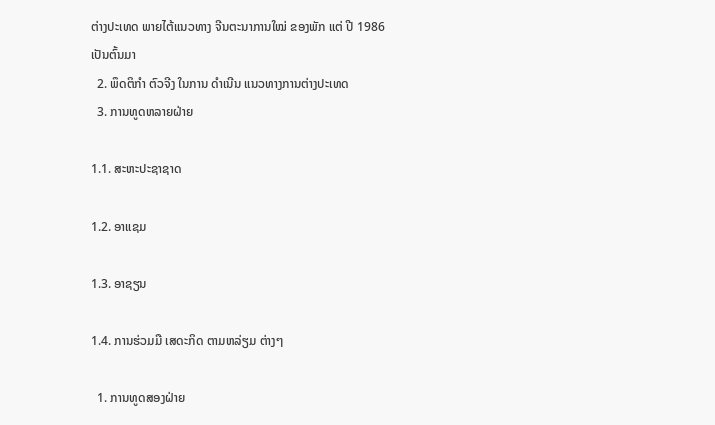ຕ່າງປະເທດ ພາຍໄຕ້ແນວທາງ ຈີນຕະນາການໃໝ່ ຂອງພັກ ແຕ່ ປີ 1986 ເປັນຕົ້ນມາ
  2. ພຶດຕິກຳ ຕົວຈີງ ໃນການ ດຳເນີນ ແນວທາງການຕ່າງປະເທດ
  3. ການທູດຫລາຍຝ່າຍ

1.1. ສະຫະປະຊາຊາດ

1.2. ອາແຊມ

1.3. ອາຊຽນ

1.4. ການຮ່ວມມື ເສດະກິດ ຕາມຫລ່ຽມ ຕ່າງໆ

  1. ການທູດສອງຝ່າຍ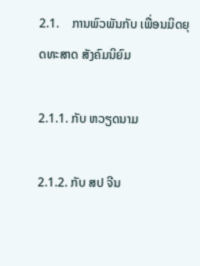2.1.    ການພົວພັນກັບ ເພື່ອນມິດຍຸດທະສາດ ສັງຄົມນິຍົມ

2.1.1. ກັບ ຫວຽດນາມ

2.1.2. ກັບ ສປ ຈີນ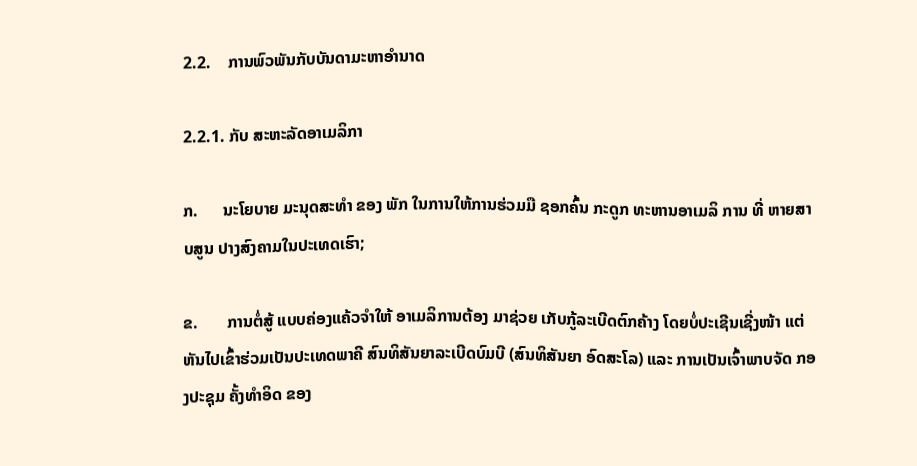2.2.    ການພົວພັນກັບບັນດາມະຫາອຳນາດ

2.2.1. ກັບ ສະຫະລັດອາເມລິກາ

ກ.      ນະໂຍບາຍ ມະນຸດສະທຳ ຂອງ ພັກ ໃນການໃຫ້ການຮ່ວມມື ຊອກຄົ້ນ ກະດູກ ທະຫານອາເມລິ ການ ທີ່ ຫາຍສາບສູນ ປາງສົງຄາມໃນປະເທດເຮົາ;

ຂ.       ການຕໍ່ສູ້ ແບບຄ່ອງແຄ້ວຈຳໃຫ້ ອາເມລິການຕ້ອງ ມາຊ່ວຍ ເກັບກູ້ລະເບີດຕົກຄ້າງ ໂດຍບໍ່ປະເຊີນເຊີ່ງໜ້າ ແຕ່ ຫັນໄປເຂົ້າຮ່ວມເປັນປະເທດພາຄີ ສົນທິສັນຍາລະເບີດບົມບີ (ສົນທິສັນຍາ ອົດສະໂລ) ແລະ ການເປັນເຈົ້າພາບຈັດ ກອງປະຊຸມ ຄັ້ງທຳອິດ ຂອງ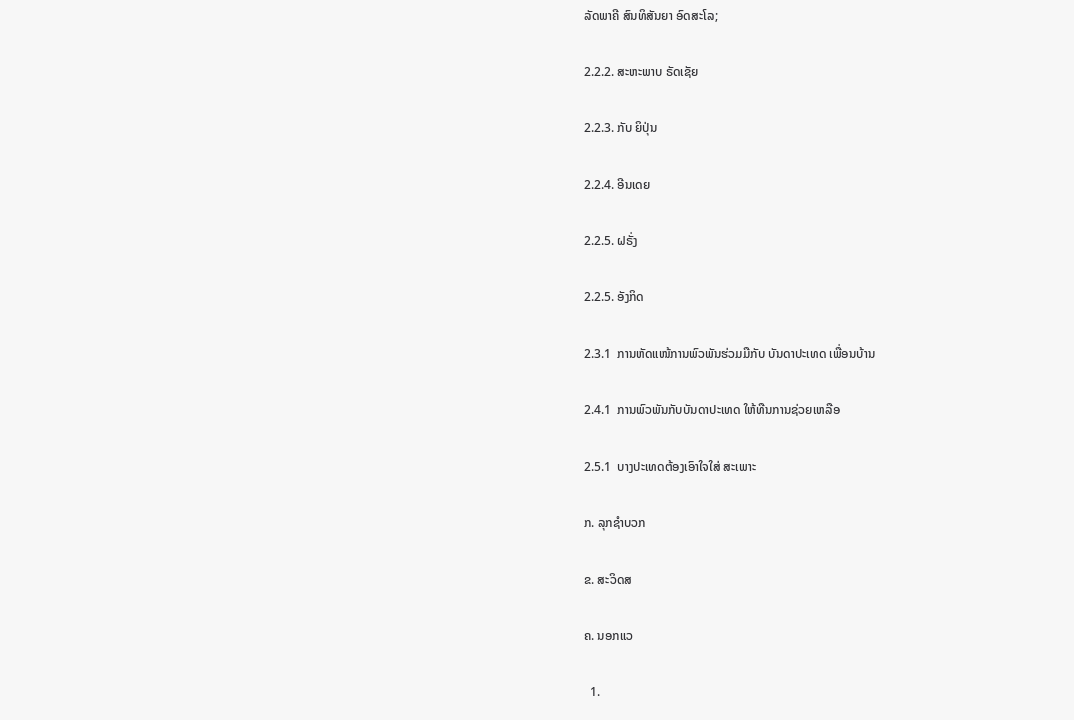ລັດພາຄີ ສົນທິສັນຍາ ອົດສະໂລ;

2.2.2. ສະຫະພາບ ຣັດເຊັຍ

2.2.3. ກັບ ຍິປຸ່ນ

2.2.4. ອີນເດຍ

2.2.5. ຝຣັ່ງ

2.2.5. ອັງກິດ

2.3.1  ການຫັດແໜ້ການພົວພັນຮ່ວມມືກັບ ບັນດາປະເທດ ເພື່ອນບ້ານ

2.4.1  ການພົວພັນກັບບັນດາປະເທດ ໃຫ້ທືນການຊ່ວຍເຫລືອ

2.5.1  ບາງປະເທດຕ້ອງເອົາໃຈໃສ່ ສະເພາະ

ກ. ລຸກຊຳບວກ

ຂ. ສະວິດສ

ຄ. ນອກແວ

  1.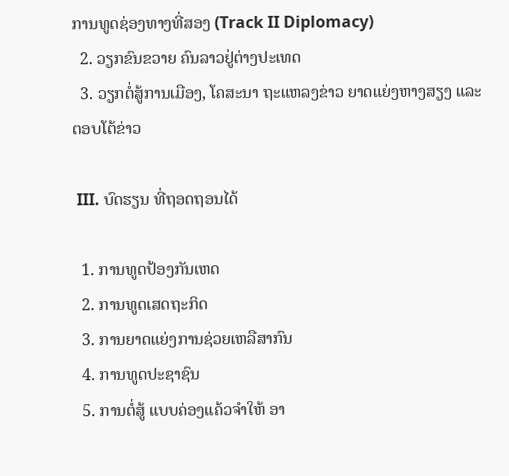ການທູດຊ່ອງທາງທີ່ສອງ (Track II Diplomacy)
  2. ວຽກຂົນຂວາຍ ຄົນລາວຢູ່ຕ່າງປະເທດ
  3. ວຽກຕໍ່ສູ້ການເມືອງ, ໂຄສະນາ ຖະແຫລງຂ່າວ ຍາດແຍ່ງຫາງສຽງ ແລະ ຕອບໂຕ້ຂ່າວ

 III. ບົດຮຽນ ທີ່ຖອດຖອນໄດ້

  1. ການທູດປ້ອງກັນເຫດ
  2. ການທູດເສດຖະກິດ
  3. ການຍາດແຍ່ງການຊ່ວຍເຫລືສາກົນ
  4. ການທູດປະຊາຊົນ
  5. ການຕໍ່ສູ້ ແບບຄ່ອງແຄ້ວຈຳໃຫ້ ອາ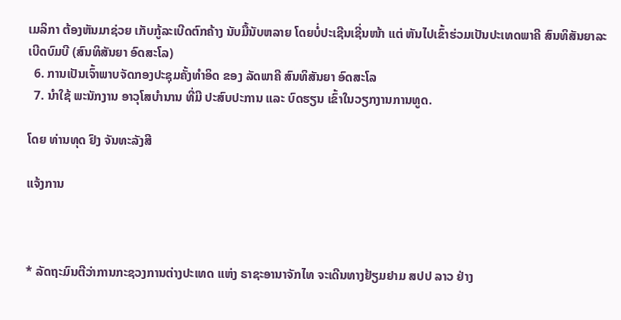ເມລິກາ ຕ້ອງຫັນມາຊ່ວຍ ເກັບກູ້ລະເບີດຕົກຄ້າງ ນັບມື້ນັບຫລາຍ ໂດຍບໍ່ປະເຊີນເຊີ່ນໜ້າ ແຕ່ ຫັນໄປເຂົ້າຮ່ວມເປັນປະເທດພາຄີ ສົນທິສັນຍາລະເບີດບົມບີ (ສົນທິສັນຍາ ອົດສະໂລ)
  6. ການເປັນເຈົ້າພາບຈັດກອງປະຊຸມຄັ້ງທຳອິດ ຂອງ ລັດພາຄີ ສົນທິສັນຍາ ອົດສະໂລ
  7. ນຳໃຊ້ ພະນັກງານ ອາວຸໂສບຳນານ ທີ່ມີ ປະສົບປະການ ແລະ ບົດຮຽນ ເຂົ້າໃນວຽກງານການທູດ.

ໂດຍ ທ່ານທຸດ ຢົງ ຈັນທະລັງສີ

ແຈ້ງການ



* ລັດຖະມົນຕີວ່າການກະຊວງການຕ່າງປະເທດ ແຫ່ງ ຣາຊະອານາຈັກໄທ ຈະເດີນທາງຢ້ຽມຢາມ ສປປ ລາວ ຢ່າງ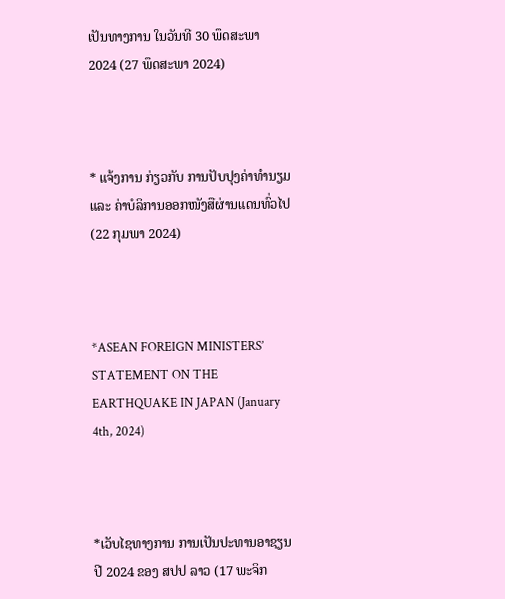ເປັນທາງການ ໃນວັນທີ 30 ພຶດສະພາ 2024 (27 ພຶດສະພາ 2024)



* ແຈ້ງການ ກ່ຽວກັບ ການປັບປຸງຄ່າທຳນຽມ ແລະ ຄ່າບໍລິການອອກໜັງສືຜ່ານແດນທົ່ວໄປ (22 ກຸມພາ 2024)



*ASEAN FOREIGN MINISTERS’ STATEMENT ON THE EARTHQUAKE IN JAPAN (January 4th, 2024)



*ເວັບໄຊທາງການ ການເປັນປະທານອາຊຽນ ປີ 2024 ຂອງ ສປປ ລາວ (17 ພະຈິກ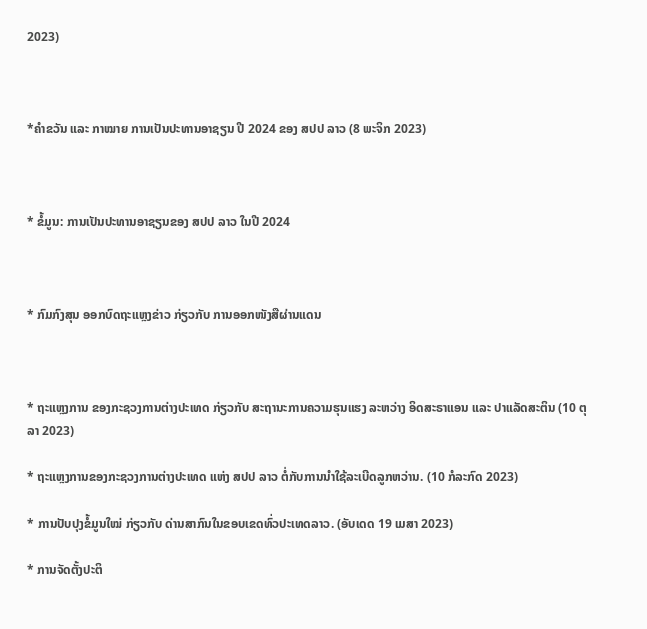2023)



*ຄໍາຂວັນ ແລະ ກາໝາຍ ການເປັນປະທານອາຊຽນ ປີ 2024 ຂອງ ສປປ ລາວ (8 ພະຈິກ 2023)



* ຂໍ້ມູນ: ການເປັນປະທານອາຊຽນຂອງ ສປປ ລາວ ໃນປີ 2024



* ກົມກົງສຸນ ອອກບົດຖະແຫຼງຂ່າວ ກ່ຽວກັບ ການອອກໜັງສືຜ່ານແດນ



* ຖະແຫຼງການ ຂອງກະຊວງການຕ່າງປະເທດ ກ່ຽວກັບ ສະຖານະການຄວາມຮຸນແຮງ ລະຫວ່າງ ອິດສະຣາແອນ ແລະ ປາແລັດສະຕິນ (10 ຕຸລາ 2023)

* ຖະແຫຼງການຂອງກະຊວງການຕ່າງປະເທດ ແຫ່ງ ສປປ ລາວ ຕໍ່ກັບການນຳໃຊ້ລະເບີດລູກຫວ່ານ. (10 ກໍລະກົດ 2023)

* ການປັບປຸງຂໍ້ມູນໃໝ່ ກ່ຽວກັບ ດ່ານສາກົນໃນຂອບເຂດທົ່ວປະເທດລາວ. (ອັບເດດ 19 ເມສາ 2023)

* ການຈັດຕັ້ງປະຕິ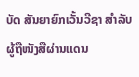ບັດ ສັນຍາຍົກເວັ້ນວີຊາ ສໍາລັບ ຜູ້ຖືໜັງສືຜ່ານແດນ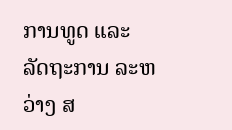ການທູດ ແລະ ລັດຖະການ ລະຫວ່າງ ສ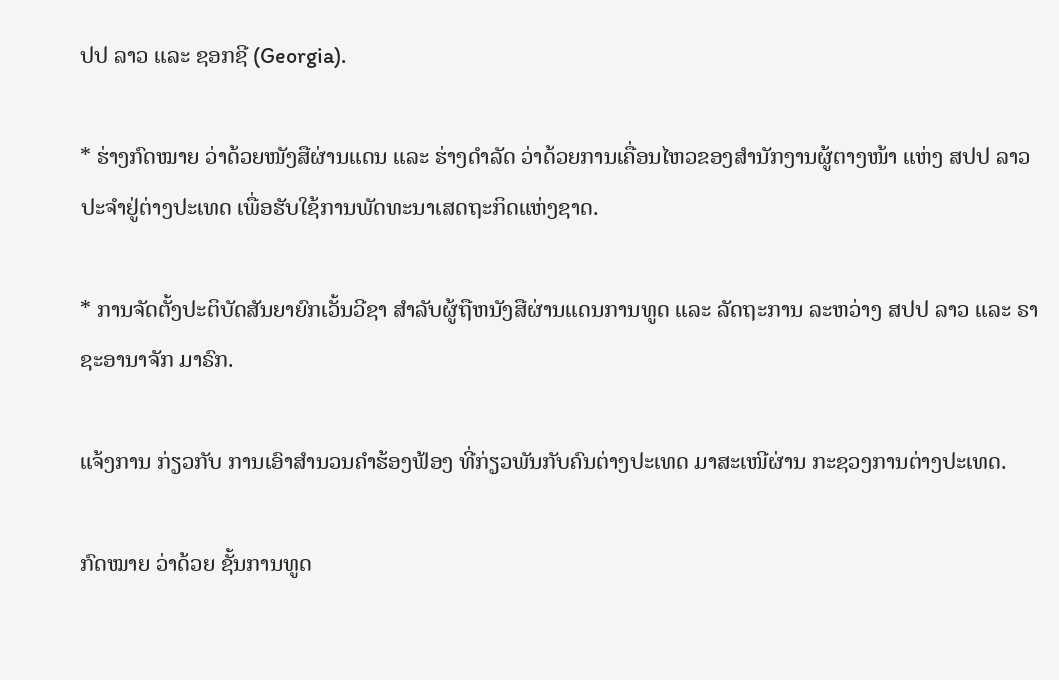ປປ ລາວ ແລະ ຊອກຊີ (Georgia).

* ຮ່າງກົດໝາຍ ວ່າດ້ວຍໜັງສືຜ່ານແດນ ແລະ ຮ່າງດຳລັດ ວ່າດ້ວຍການເຄື່ອນໄຫວຂອງສຳນັກງານຜູ້ຕາງໜ້າ ແຫ່ງ ສປປ ລາວ ປະຈຳຢູ່ຕ່າງປະເທດ ເພື່ອຮັບໃຊ້ການພັດທະນາເສດຖະກິດແຫ່ງຊາດ.

* ການຈັດຕັ້ງປະຕິບັດສັນຍາຍົກເວັ້ນວີຊາ ສຳລັບຜູ້ຖືຫນັງສືຜ່ານແດນການທູດ ແລະ ລັດຖະການ ລະຫວ່າງ ສປປ ລາວ ແລະ ຣາຊະອານາຈັກ ມາຣົກ.

ແຈ້ງການ ກ່ຽວກັບ ການເອົາສຳນວນຄຳຮ້ອງຟ້ອງ ທີ່ກ່ຽວພັນກັບຄົນຕ່າງປະເທດ ມາສະເໜີຜ່ານ ກະຊວງການຕ່າງປະເທດ.

ກົດໝາຍ ວ່າດ້ວຍ ຊັ້ນການທູດ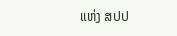ແຫ່ງ ສປປ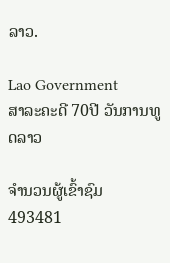ລາວ.

Lao Government
ສາລະຄະດີ 70ປີ ວັນການທູດລາວ

ຈຳນວນຜູ້ເຂົ້າຊົມ
493481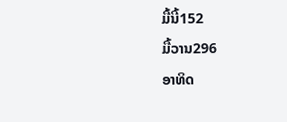ມື້ນີ້152
ມື້ວານ296
ອາທິດ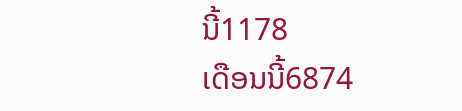ນີ້1178
ເດືອນນີ້6874